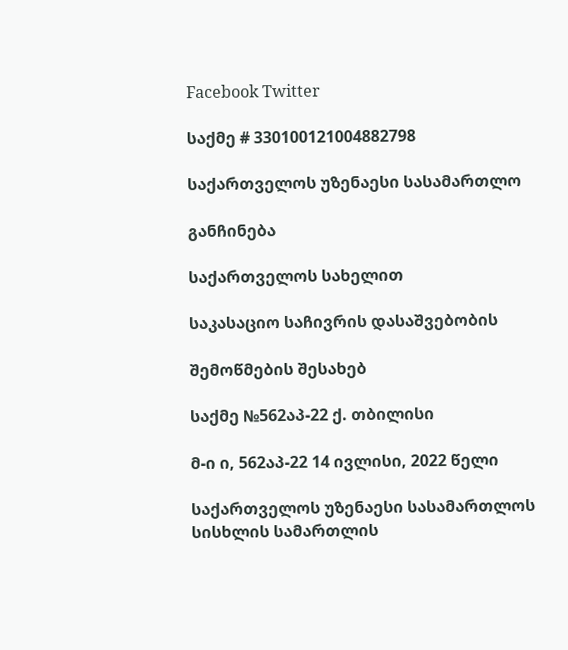Facebook Twitter

საქმე # 330100121004882798

საქართველოს უზენაესი სასამართლო

განჩინება

საქართველოს სახელით

საკასაციო საჩივრის დასაშვებობის

შემოწმების შესახებ

საქმე №562აპ-22 ქ. თბილისი

მ-ი ი, 562აპ-22 14 ივლისი, 2022 წელი

საქართველოს უზენაესი სასამართლოს სისხლის სამართლის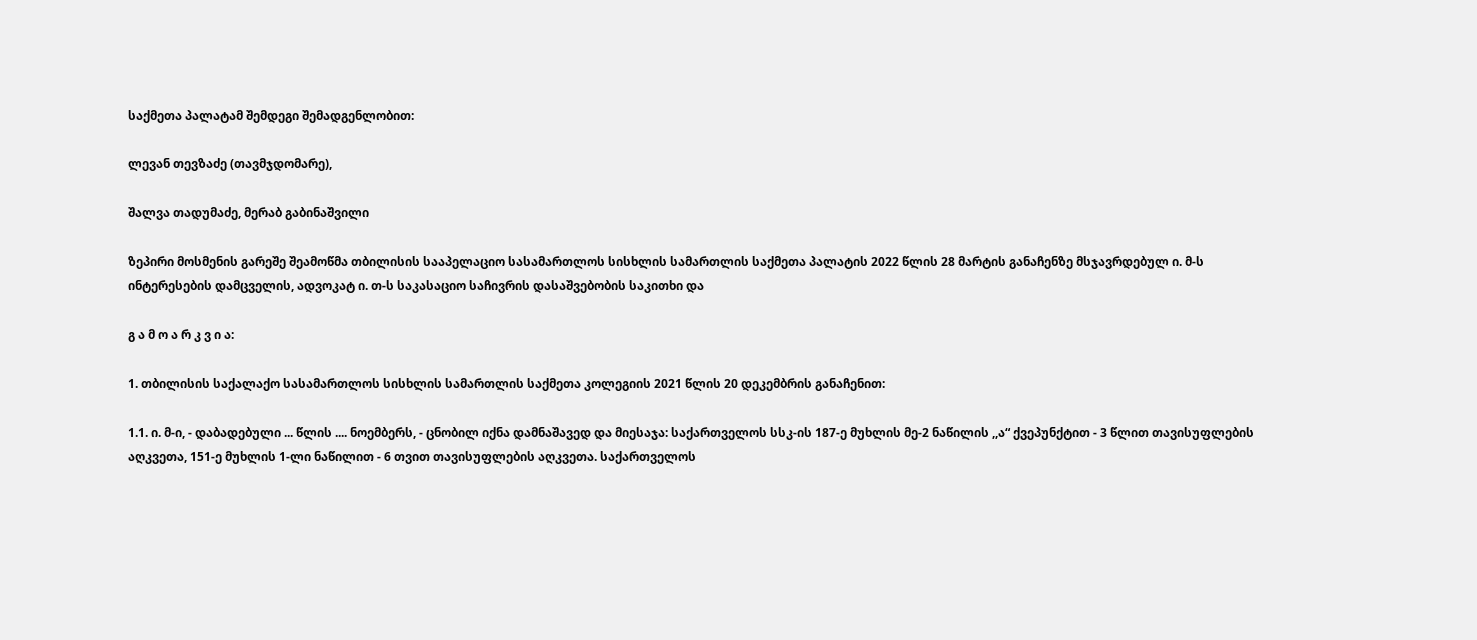საქმეთა პალატამ შემდეგი შემადგენლობით:

ლევან თევზაძე (თავმჯდომარე),

შალვა თადუმაძე, მერაბ გაბინაშვილი

ზეპირი მოსმენის გარეშე შეამოწმა თბილისის სააპელაციო სასამართლოს სისხლის სამართლის საქმეთა პალატის 2022 წლის 28 მარტის განაჩენზე მსჯავრდებულ ი. მ-ს ინტერესების დამცველის, ადვოკატ ი. თ-ს საკასაციო საჩივრის დასაშვებობის საკითხი და

გ ა მ ო ა რ კ ვ ი ა:

1. თბილისის საქალაქო სასამართლოს სისხლის სამართლის საქმეთა კოლეგიის 2021 წლის 20 დეკემბრის განაჩენით:

1.1. ი. მ-ი, - დაბადებული ... წლის .... ნოემბერს, - ცნობილ იქნა დამნაშავედ და მიესაჯა: საქართველოს სსკ-ის 187-ე მუხლის მე-2 ნაწილის ,,ა“ ქვეპუნქტით - 3 წლით თავისუფლების აღკვეთა, 151-ე მუხლის 1-ლი ნაწილით - 6 თვით თავისუფლების აღკვეთა. საქართველოს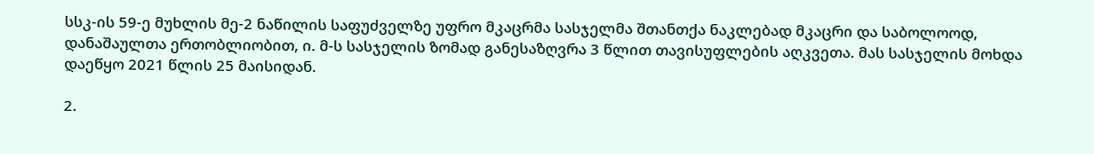სსკ-ის 59-ე მუხლის მე-2 ნაწილის საფუძველზე უფრო მკაცრმა სასჯელმა შთანთქა ნაკლებად მკაცრი და საბოლოოდ, დანაშაულთა ერთობლიობით, ი. მ-ს სასჯელის ზომად განესაზღვრა 3 წლით თავისუფლების აღკვეთა. მას სასჯელის მოხდა დაეწყო 2021 წლის 25 მაისიდან.

2.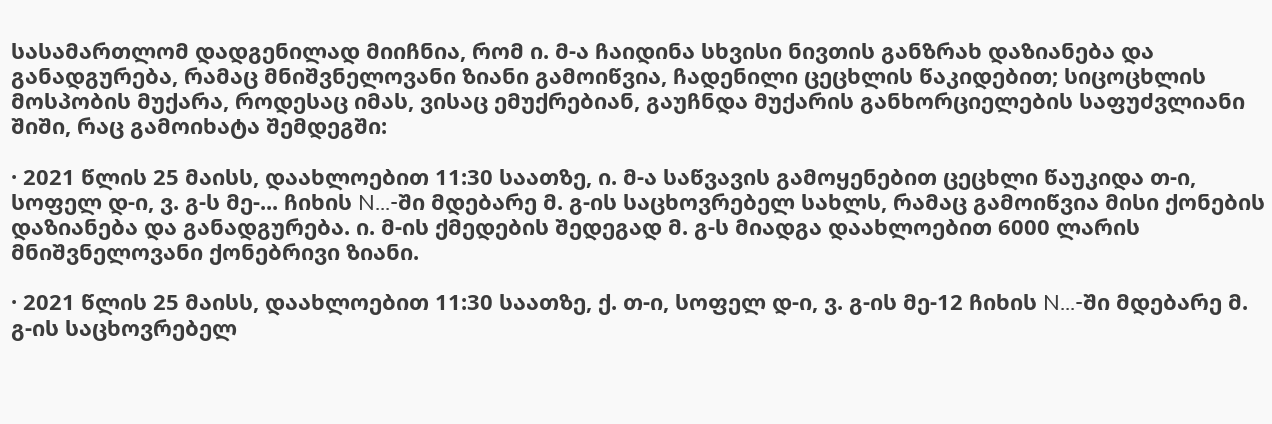სასამართლომ დადგენილად მიიჩნია, რომ ი. მ-ა ჩაიდინა სხვისი ნივთის განზრახ დაზიანება და განადგურება, რამაც მნიშვნელოვანი ზიანი გამოიწვია, ჩადენილი ცეცხლის წაკიდებით; სიცოცხლის მოსპობის მუქარა, როდესაც იმას, ვისაც ემუქრებიან, გაუჩნდა მუქარის განხორციელების საფუძვლიანი შიში, რაც გამოიხატა შემდეგში:

· 2021 წლის 25 მაისს, დაახლოებით 11:30 საათზე, ი. მ-ა საწვავის გამოყენებით ცეცხლი წაუკიდა თ-ი, სოფელ დ-ი, ვ. გ-ს მე-... ჩიხის N...-ში მდებარე მ. გ-ის საცხოვრებელ სახლს, რამაც გამოიწვია მისი ქონების დაზიანება და განადგურება. ი. მ-ის ქმედების შედეგად მ. გ-ს მიადგა დაახლოებით 6000 ლარის მნიშვნელოვანი ქონებრივი ზიანი.

· 2021 წლის 25 მაისს, დაახლოებით 11:30 საათზე, ქ. თ-ი, სოფელ დ-ი, ვ. გ-ის მე-12 ჩიხის N...-ში მდებარე მ. გ-ის საცხოვრებელ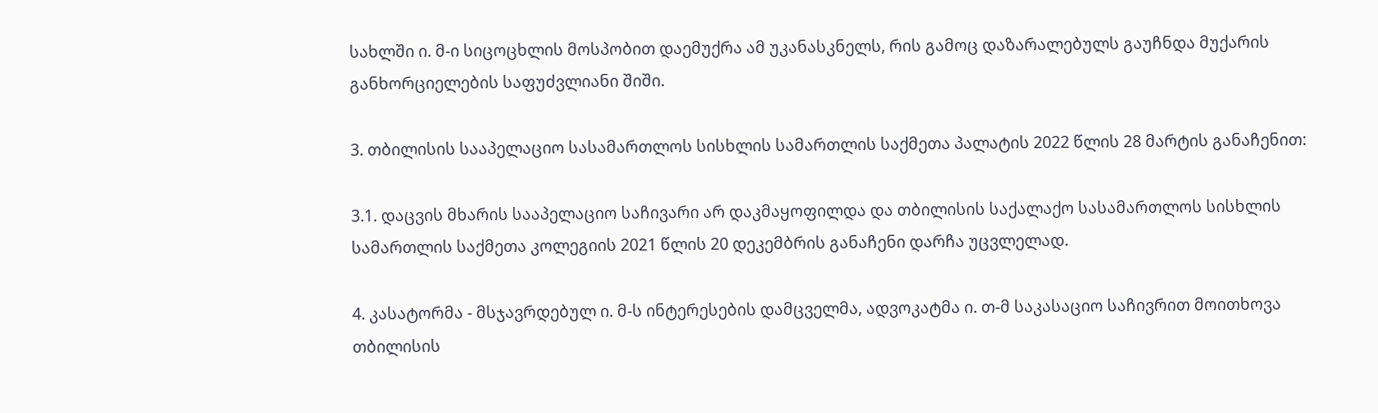სახლში ი. მ-ი სიცოცხლის მოსპობით დაემუქრა ამ უკანასკნელს, რის გამოც დაზარალებულს გაუჩნდა მუქარის განხორციელების საფუძვლიანი შიში.

3. თბილისის სააპელაციო სასამართლოს სისხლის სამართლის საქმეთა პალატის 2022 წლის 28 მარტის განაჩენით:

3.1. დაცვის მხარის სააპელაციო საჩივარი არ დაკმაყოფილდა და თბილისის საქალაქო სასამართლოს სისხლის სამართლის საქმეთა კოლეგიის 2021 წლის 20 დეკემბრის განაჩენი დარჩა უცვლელად.

4. კასატორმა - მსჯავრდებულ ი. მ-ს ინტერესების დამცველმა, ადვოკატმა ი. თ-მ საკასაციო საჩივრით მოითხოვა თბილისის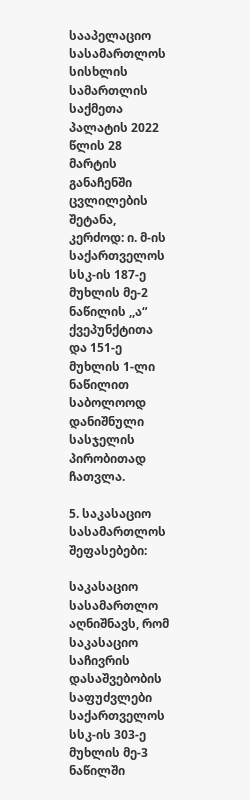სააპელაციო სასამართლოს სისხლის სამართლის საქმეთა პალატის 2022 წლის 28 მარტის განაჩენში ცვლილების შეტანა, კერძოდ: ი. მ-ის საქართველოს სსკ-ის 187-ე მუხლის მე-2 ნაწილის ,,ა“ ქვეპუნქტითა და 151-ე მუხლის 1-ლი ნაწილით საბოლოოდ დანიშნული სასჯელის პირობითად ჩათვლა.

5. საკასაციო სასამართლოს შეფასებები:

საკასაციო სასამართლო აღნიშნავს, რომ საკასაციო საჩივრის დასაშვებობის საფუძვლები საქართველოს სსკ-ის 303-ე მუხლის მე-3 ნაწილში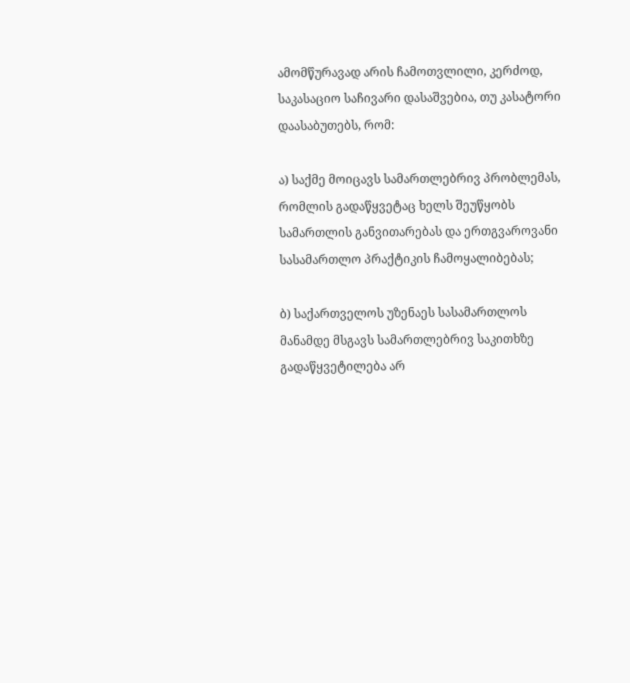ამომწურავად არის ჩამოთვლილი, კერძოდ, საკასაციო საჩივარი დასაშვებია, თუ კასატორი დაასაბუთებს, რომ:

ა) საქმე მოიცავს სამართლებრივ პრობლემას, რომლის გადაწყვეტაც ხელს შეუწყობს სამართლის განვითარებას და ერთგვაროვანი სასამართლო პრაქტიკის ჩამოყალიბებას;

ბ) საქართველოს უზენაეს სასამართლოს მანამდე მსგავს სამართლებრივ საკითხზე გადაწყვეტილება არ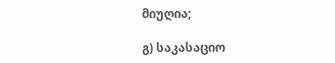მიუღია;

გ) საკასაციო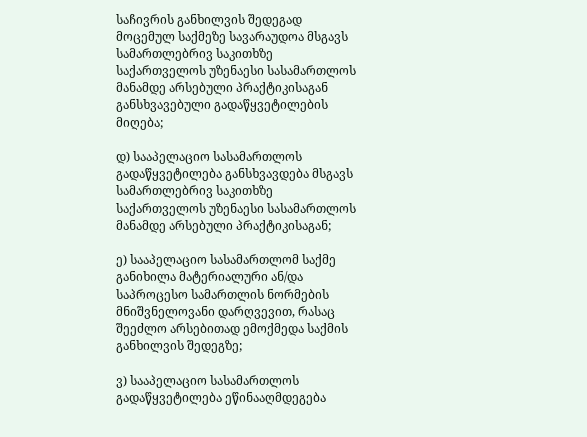საჩივრის განხილვის შედეგად მოცემულ საქმეზე სავარაუდოა მსგავს სამართლებრივ საკითხზე საქართველოს უზენაესი სასამართლოს მანამდე არსებული პრაქტიკისაგან განსხვავებული გადაწყვეტილების მიღება;

დ) სააპელაციო სასამართლოს გადაწყვეტილება განსხვავდება მსგავს სამართლებრივ საკითხზე საქართველოს უზენაესი სასამართლოს მანამდე არსებული პრაქტიკისაგან;

ე) სააპელაციო სასამართლომ საქმე განიხილა მატერიალური ან/და საპროცესო სამართლის ნორმების მნიშვნელოვანი დარღვევით, რასაც შეეძლო არსებითად ემოქმედა საქმის განხილვის შედეგზე;

ვ) სააპელაციო სასამართლოს გადაწყვეტილება ეწინააღმდეგება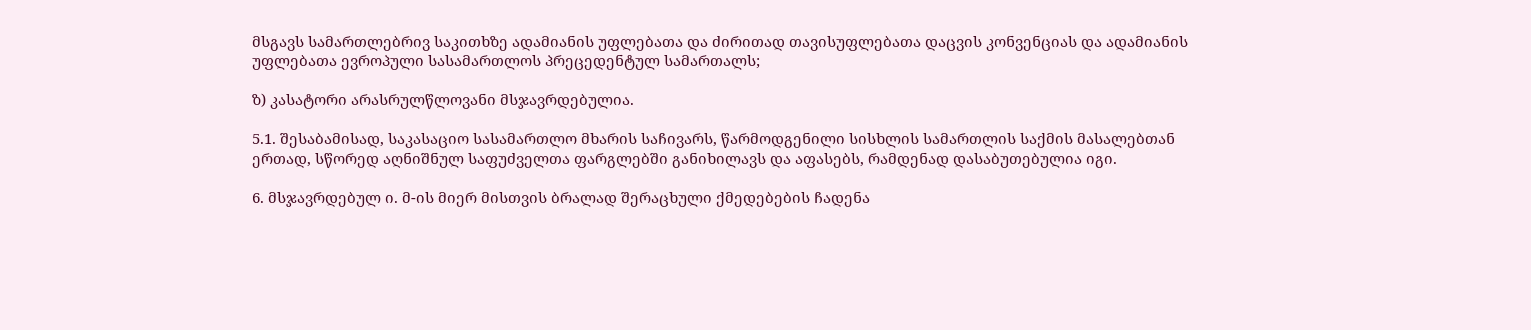მსგავს სამართლებრივ საკითხზე ადამიანის უფლებათა და ძირითად თავისუფლებათა დაცვის კონვენციას და ადამიანის უფლებათა ევროპული სასამართლოს პრეცედენტულ სამართალს;

ზ) კასატორი არასრულწლოვანი მსჯავრდებულია.

5.1. შესაბამისად, საკასაციო სასამართლო მხარის საჩივარს, წარმოდგენილი სისხლის სამართლის საქმის მასალებთან ერთად, სწორედ აღნიშნულ საფუძველთა ფარგლებში განიხილავს და აფასებს, რამდენად დასაბუთებულია იგი.

6. მსჯავრდებულ ი. მ-ის მიერ მისთვის ბრალად შერაცხული ქმედებების ჩადენა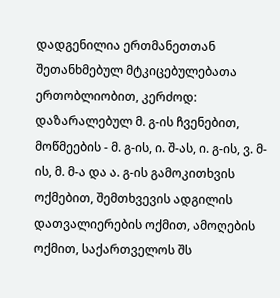დადგენილია ერთმანეთთან შეთანხმებულ მტკიცებულებათა ერთობლიობით, კერძოდ: დაზარალებულ მ. გ-ის ჩვენებით, მოწმეების - მ. გ-ის, ი. შ-ას, ი. გ-ის, ვ. მ-ის, მ. მ-ა და ა. გ-ის გამოკითხვის ოქმებით, შემთხვევის ადგილის დათვალიერების ოქმით, ამოღების ოქმით, საქართველოს შს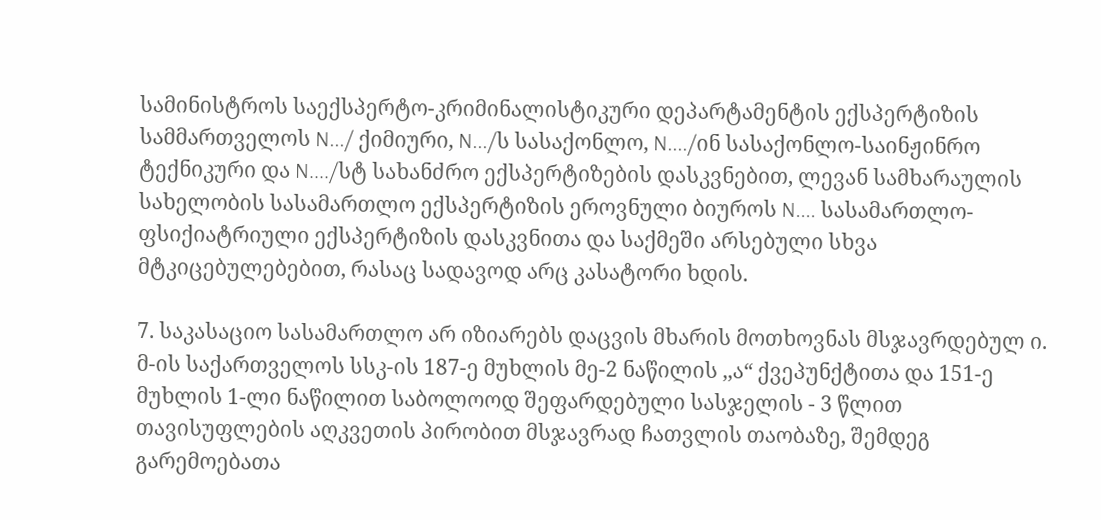სამინისტროს საექსპერტო-კრიმინალისტიკური დეპარტამენტის ექსპერტიზის სამმართველოს N.../ ქიმიური, N.../ს სასაქონლო, N..../ინ სასაქონლო-საინჟინრო ტექნიკური და N..../სტ სახანძრო ექსპერტიზების დასკვნებით, ლევან სამხარაულის სახელობის სასამართლო ექსპერტიზის ეროვნული ბიუროს N.... სასამართლო-ფსიქიატრიული ექსპერტიზის დასკვნითა და საქმეში არსებული სხვა მტკიცებულებებით, რასაც სადავოდ არც კასატორი ხდის.

7. საკასაციო სასამართლო არ იზიარებს დაცვის მხარის მოთხოვნას მსჯავრდებულ ი. მ-ის საქართველოს სსკ-ის 187-ე მუხლის მე-2 ნაწილის ,,ა“ ქვეპუნქტითა და 151-ე მუხლის 1-ლი ნაწილით საბოლოოდ შეფარდებული სასჯელის - 3 წლით თავისუფლების აღკვეთის პირობით მსჯავრად ჩათვლის თაობაზე, შემდეგ გარემოებათა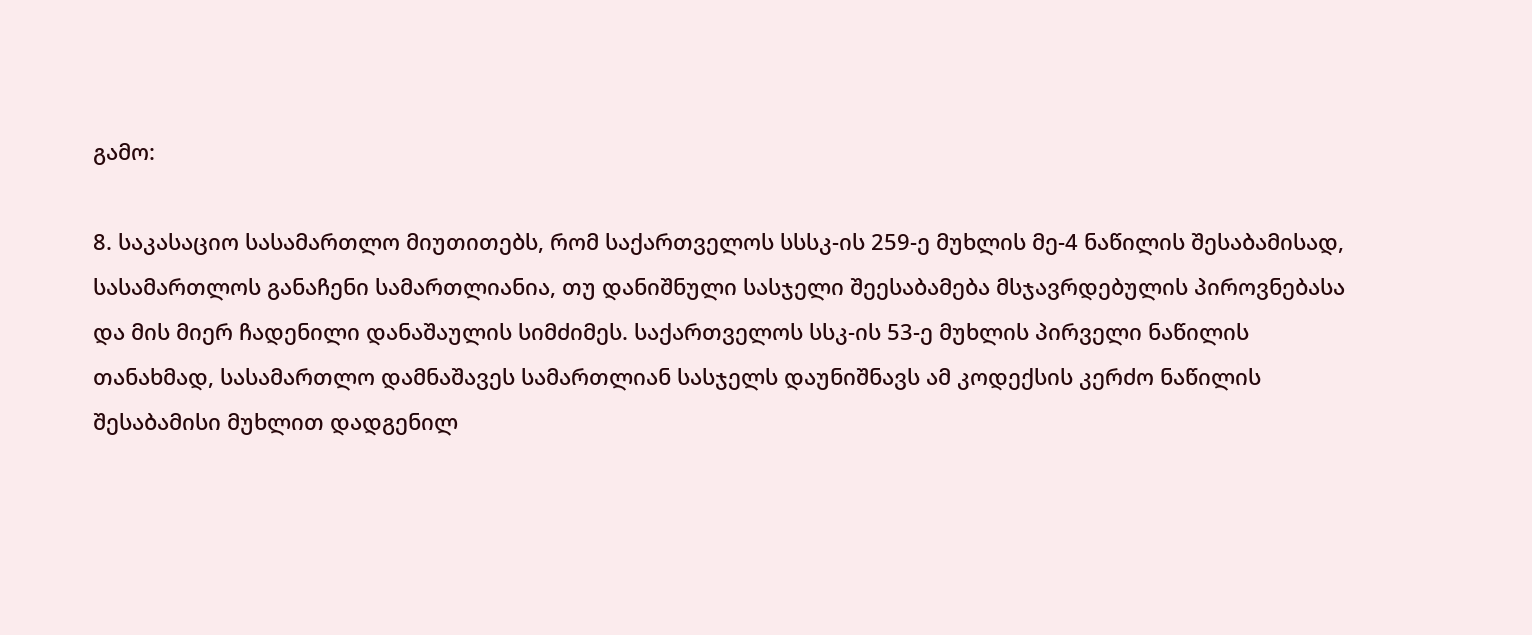გამო:

8. საკასაციო სასამართლო მიუთითებს, რომ საქართველოს სსსკ-ის 259-ე მუხლის მე-4 ნაწილის შესაბამისად, სასამართლოს განაჩენი სამართლიანია, თუ დანიშნული სასჯელი შეესაბამება მსჯავრდებულის პიროვნებასა და მის მიერ ჩადენილი დანაშაულის სიმძიმეს. საქართველოს სსკ-ის 53-ე მუხლის პირველი ნაწილის თანახმად, სასამართლო დამნაშავეს სამართლიან სასჯელს დაუნიშნავს ამ კოდექსის კერძო ნაწილის შესაბამისი მუხლით დადგენილ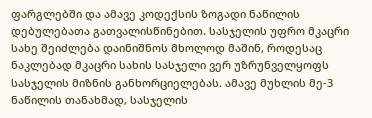ფარგლებში და ამავე კოდექსის ზოგადი ნაწილის დებულებათა გათვალისწინებით. სასჯელის უფრო მკაცრი სახე შეიძლება დაინიშნოს მხოლოდ მაშინ, როდესაც ნაკლებად მკაცრი სახის სასჯელი ვერ უზრუნველყოფს სასჯელის მიზნის განხორციელებას. ამავე მუხლის მე-3 ნაწილის თანახმად, სასჯელის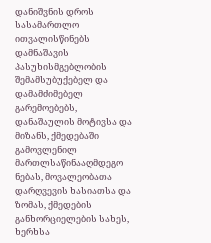დანიშვნის დროს სასამართლო ითვალისწინებს დამნაშავის პასუხისმგებლობის შემამსუბუქებელ და დამამძიმებელ გარემოებებს, დანაშაულის მოტივსა და მიზანს, ქმედებაში გამოვლენილ მართლსაწინააღმდეგო ნებას, მოვალეობათა დარღვევის ხასიათსა და ზომას, ქმედების განხორციელების სახეს, ხერხსა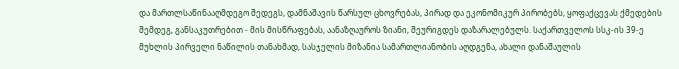და მართლსაწინააღმდეგო შედეგს, დამნაშავის წარსულ ცხოვრებას, პირად და ეკონომიკურ პირობებს, ყოფაქცევას ქმედების შემდეგ, განსაკუთრებით - მის მისწრაფებას, აანაზღაუროს ზიანი, შეურიგდეს დაზარალებულს. საქართველოს სსკ-ის 39-ე მუხლის პირველი ნაწილის თანახმად, სასჯელის მიზანია სამართლიანობის აღდგენა, ახალი დანაშაულის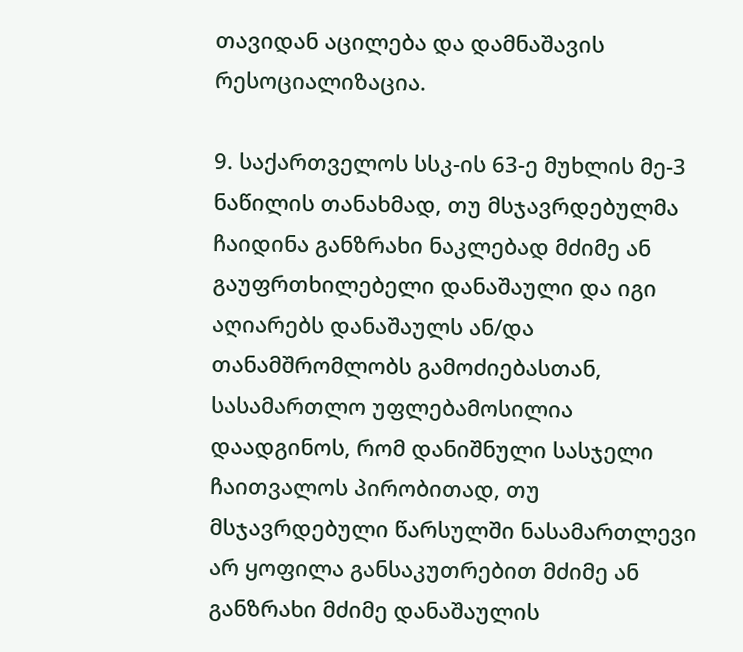თავიდან აცილება და დამნაშავის რესოციალიზაცია.

9. საქართველოს სსკ-ის 63-ე მუხლის მე-3 ნაწილის თანახმად, თუ მსჯავრდებულმა ჩაიდინა განზრახი ნაკლებად მძიმე ან გაუფრთხილებელი დანაშაული და იგი აღიარებს დანაშაულს ან/და თანამშრომლობს გამოძიებასთან, სასამართლო უფლებამოსილია დაადგინოს, რომ დანიშნული სასჯელი ჩაითვალოს პირობითად, თუ მსჯავრდებული წარსულში ნასამართლევი არ ყოფილა განსაკუთრებით მძიმე ან განზრახი მძიმე დანაშაულის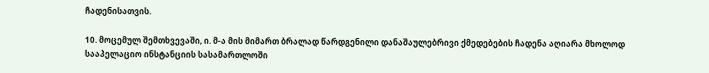ჩადენისათვის.

10. მოცემულ შემთხვევაში, ი. მ-ა მის მიმართ ბრალად წარდგენილი დანაშაულებრივი ქმედებების ჩადენა აღიარა მხოლოდ სააპელაციო ინსტანციის სასამართლოში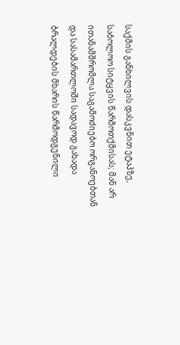საქმის განხილვის დასკვნით ეტაპზე, საბოლოო სიტყვის წარმოთქმისას; მან არ ითანამშრომლა საგამოძიებო ორგანოებთან და სასამართლოში სადავოდ გახადა ბრალდების მხარის წარმოდგენილი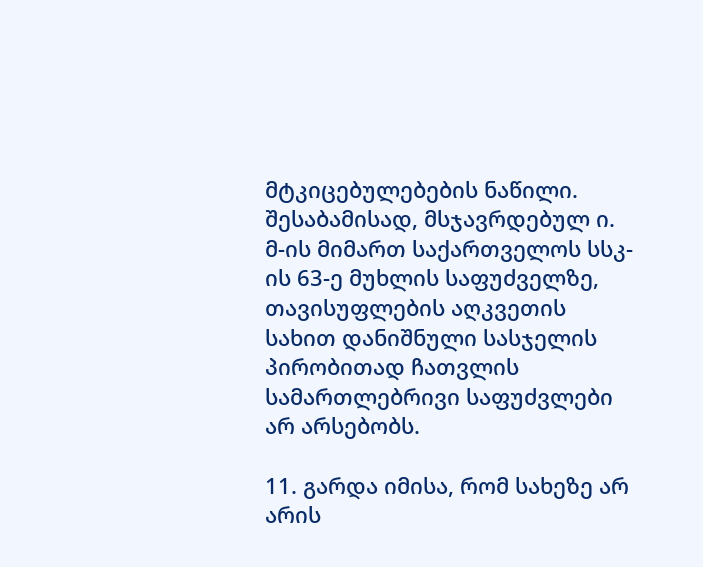მტკიცებულებების ნაწილი. შესაბამისად, მსჯავრდებულ ი. მ-ის მიმართ საქართველოს სსკ-ის 63-ე მუხლის საფუძველზე, თავისუფლების აღკვეთის სახით დანიშნული სასჯელის პირობითად ჩათვლის სამართლებრივი საფუძვლები არ არსებობს.

11. გარდა იმისა, რომ სახეზე არ არის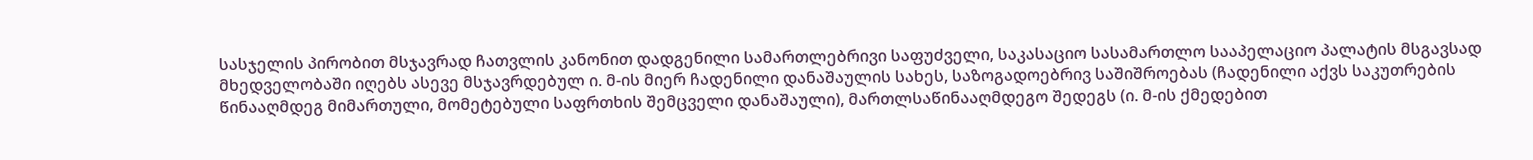სასჯელის პირობით მსჯავრად ჩათვლის კანონით დადგენილი სამართლებრივი საფუძველი, საკასაციო სასამართლო სააპელაციო პალატის მსგავსად მხედველობაში იღებს ასევე მსჯავრდებულ ი. მ-ის მიერ ჩადენილი დანაშაულის სახეს, საზოგადოებრივ საშიშროებას (ჩადენილი აქვს საკუთრების წინააღმდეგ მიმართული, მომეტებული საფრთხის შემცველი დანაშაული), მართლსაწინააღმდეგო შედეგს (ი. მ-ის ქმედებით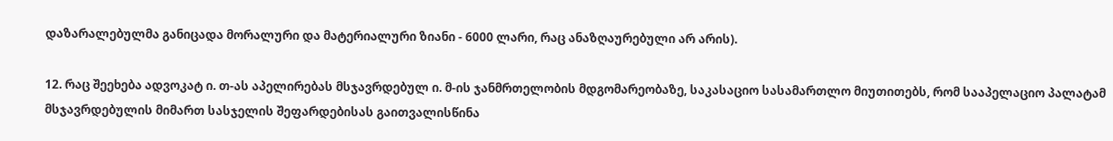დაზარალებულმა განიცადა მორალური და მატერიალური ზიანი - 6000 ლარი, რაც ანაზღაურებული არ არის).

12. რაც შეეხება ადვოკატ ი. თ-ას აპელირებას მსჯავრდებულ ი. მ-ის ჯანმრთელობის მდგომარეობაზე, საკასაციო სასამართლო მიუთითებს, რომ სააპელაციო პალატამ მსჯავრდებულის მიმართ სასჯელის შეფარდებისას გაითვალისწინა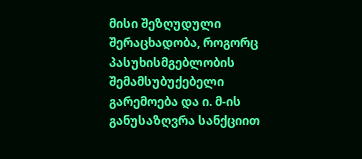მისი შეზღუდული შერაცხადობა, როგორც პასუხისმგებლობის შემამსუბუქებელი გარემოება და ი. მ-ის განუსაზღვრა სანქციით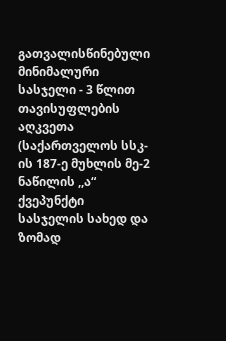გათვალისწინებული მინიმალური სასჯელი - 3 წლით თავისუფლების აღკვეთა (საქართველოს სსკ-ის 187-ე მუხლის მე-2 ნაწილის ,,ა“ ქვეპუნქტი სასჯელის სახედ და ზომად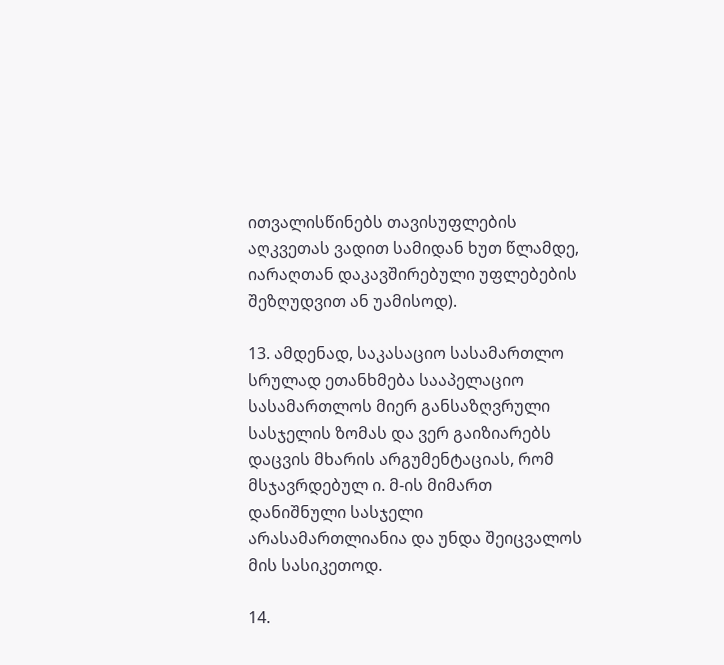ითვალისწინებს თავისუფლების აღკვეთას ვადით სამიდან ხუთ წლამდე, იარაღთან დაკავშირებული უფლებების შეზღუდვით ან უამისოდ).

13. ამდენად, საკასაციო სასამართლო სრულად ეთანხმება სააპელაციო სასამართლოს მიერ განსაზღვრული სასჯელის ზომას და ვერ გაიზიარებს დაცვის მხარის არგუმენტაციას, რომ მსჯავრდებულ ი. მ-ის მიმართ დანიშნული სასჯელი არასამართლიანია და უნდა შეიცვალოს მის სასიკეთოდ.

14.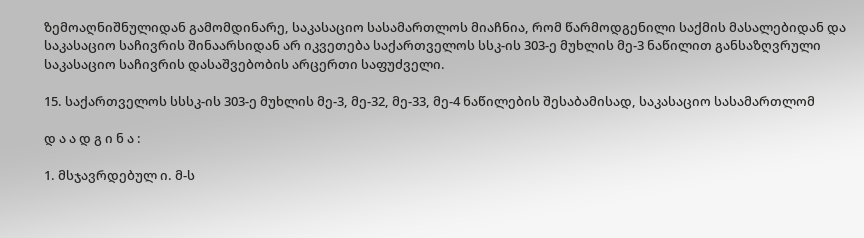ზემოაღნიშნულიდან გამომდინარე, საკასაციო სასამართლოს მიაჩნია, რომ წარმოდგენილი საქმის მასალებიდან და საკასაციო საჩივრის შინაარსიდან არ იკვეთება საქართველოს სსკ-ის 303-ე მუხლის მე-3 ნაწილით განსაზღვრული საკასაციო საჩივრის დასაშვებობის არცერთი საფუძველი.

15. საქართველოს სსსკ-ის 303-ე მუხლის მე-3, მე-32, მე-33, მე-4 ნაწილების შესაბამისად, საკასაციო სასამართლომ

დ ა ა დ გ ი ნ ა :

1. მსჯავრდებულ ი. მ-ს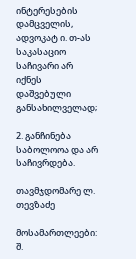ინტერესების დამცველის, ადვოკატ ი. თ-ას საკასაციო საჩივარი არ იქნეს დაშვებული განსახილველად;

2. განჩინება საბოლოოა და არ საჩივრდება.

თავმჯდომარე ლ. თევზაძე

მოსამართლეები: შ.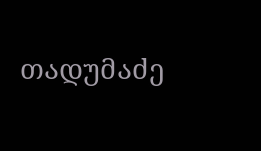თადუმაძე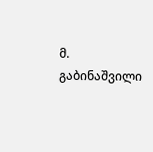მ. გაბინაშვილი